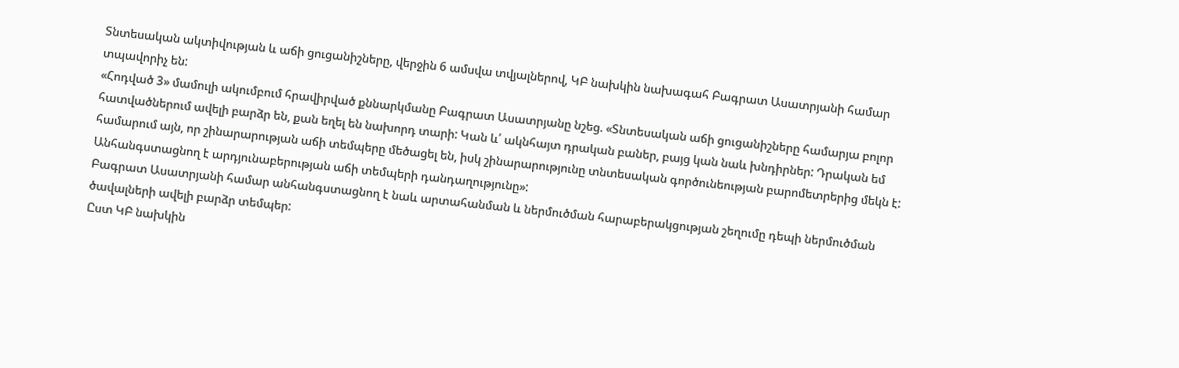Տնտեսական ակտիվության և աճի ցուցանիշները, վերջին 6 ամսվա տվյալներով, ԿԲ նախկին նախագահ Բագրատ Ասատրյանի համար տպավորիչ են:
«Հոդված 3» մամուլի ակումբում հրավիրված քննարկմանը Բագրատ Ասատրյանը նշեց. «Տնտեսական աճի ցուցանիշները համարյա բոլոր հատվածներում ավելի բարձր են, քան եղել են նախորդ տարի: Կան և՛ ակնհայտ դրական բաներ, բայց կան նաև խնդիրներ: Դրական եմ համարում այն, որ շինարարության աճի տեմպերը մեծացել են, իսկ շինարարությունը տնտեսական գործունեության բարոմետրերից մեկն է: Անհանգստացնող է արդյունաբերության աճի տեմպերի դանդաղությունը»:
Բագրատ Ասատրյանի համար անհանգստացնող է նաև արտահանման և ներմուծման հարաբերակցության շեղումը դեպի ներմուծման ծավալների ավելի բարձր տեմպեր:
Ըստ ԿԲ նախկին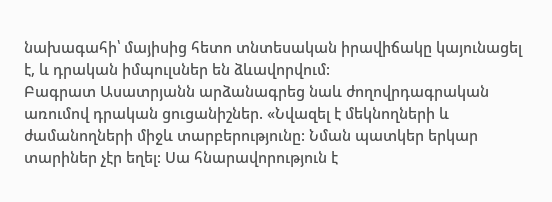նախագահի՝ մայիսից հետո տնտեսական իրավիճակը կայունացել է, և դրական իմպուլսներ են ձևավորվում:
Բագրատ Ասատրյանն արձանագրեց նաև ժողովրդագրական առումով դրական ցուցանիշներ. «Նվազել է մեկնողների և ժամանողների միջև տարբերությունը: Նման պատկեր երկար տարիներ չէր եղել: Սա հնարավորություն է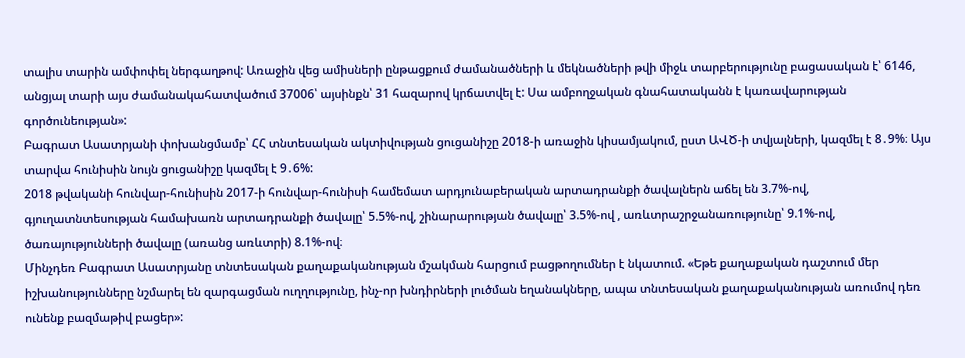տալիս տարին ամփոփել ներգաղթով: Առաջին վեց ամիսների ընթացքում ժամանածների և մեկնածների թվի միջև տարբերությունը բացասական է՝ 6146, անցյալ տարի այս ժամանակահատվածում 37006՝ այսինքն՝ 31 հազարով կրճատվել է: Սա ամբողջական գնահատականն է կառավարության գործունեության»:
Բագրատ Ասատրյանի փոխանցմամբ՝ ՀՀ տնտեսական ակտիվության ցուցանիշը 2018-ի առաջին կիսամյակում, ըստ ԱՎԾ-ի տվյալների, կազմել է 8․9%։ Այս տարվա հունիսին նույն ցուցանիշը կազմել է 9․6%:
2018 թվականի հունվար-հունիսին 2017-ի հունվար-հունիսի համեմատ արդյունաբերական արտադրանքի ծավալներն աճել են 3.7%-ով, գյուղատնտեսության համախառն արտադրանքի ծավալը՝ 5.5%-ով, շինարարության ծավալը՝ 3.5%-ով , առևտրաշրջանառությունը՝ 9.1%-ով, ծառայությունների ծավալը (առանց առևտրի) 8.1%-ով։
Մինչդեռ Բագրատ Ասատրյանը տնտեսական քաղաքականության մշակման հարցում բացթողումներ է նկատում. «Եթե քաղաքական դաշտում մեր իշխանությունները նշմարել են զարգացման ուղղությունը, ինչ-որ խնդիրների լուծման եղանակները, ապա տնտեսական քաղաքականության առումով դեռ ունենք բազմաթիվ բացեր»: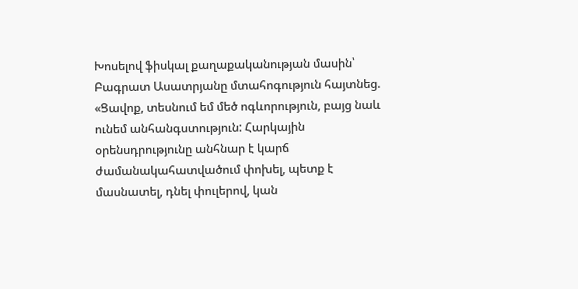Խոսելով ֆիսկալ քաղաքականության մասին՝ Բագրատ Ասատրյանը մտահոգություն հայտնեց. «Ցավոք, տեսնում եմ մեծ ոգևորություն, բայց նաև ունեմ անհանգստություն: Հարկային օրենսդրությունը անհնար է կարճ ժամանակահատվածում փոխել, պետք է մասնատել, դնել փուլերով, կան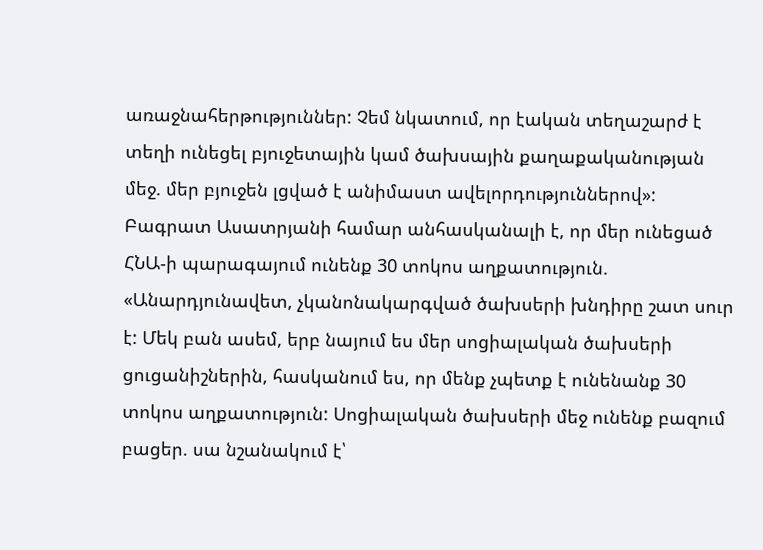առաջնահերթություններ: Չեմ նկատում, որ էական տեղաշարժ է տեղի ունեցել բյուջետային կամ ծախսային քաղաքականության մեջ. մեր բյուջեն լցված է անիմաստ ավելորդություններով»:
Բագրատ Ասատրյանի համար անհասկանալի է, որ մեր ունեցած ՀՆԱ-ի պարագայում ունենք 30 տոկոս աղքատություն. «Անարդյունավետ, չկանոնակարգված ծախսերի խնդիրը շատ սուր է: Մեկ բան ասեմ, երբ նայում ես մեր սոցիալական ծախսերի ցուցանիշներին, հասկանում ես, որ մենք չպետք է ունենանք 30 տոկոս աղքատություն: Սոցիալական ծախսերի մեջ ունենք բազում բացեր. սա նշանակում է՝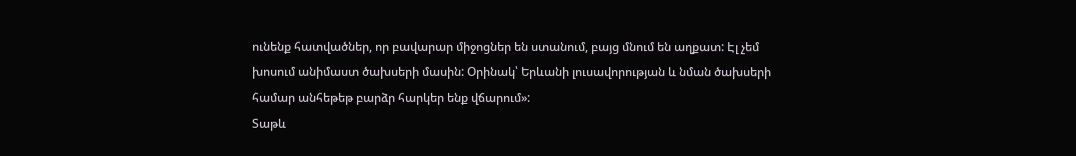ունենք հատվածներ, որ բավարար միջոցներ են ստանում, բայց մնում են աղքատ: Էլ չեմ խոսում անիմաստ ծախսերի մասին: Օրինակ՝ Երևանի լուսավորության և նման ծախսերի համար անհեթեթ բարձր հարկեր ենք վճարում»:
Տաթև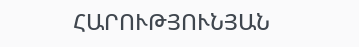ՀԱՐՈՒԹՅՈՒՆՅԱՆ